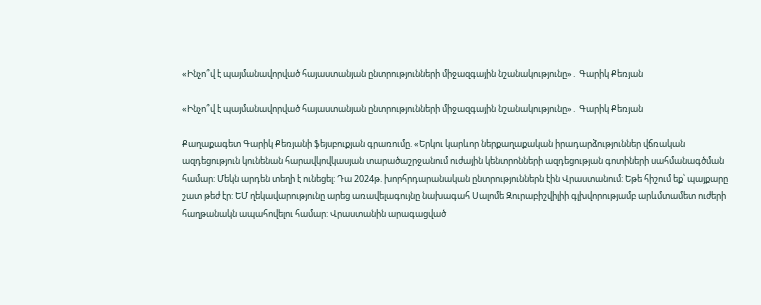«Ինչո՞վ է պայմանավորված հայաստանյան ընտրությունների միջազգային նշանակությունը»․ Գարիկ Քեռյան

«Ինչո՞վ է պայմանավորված հայաստանյան ընտրությունների միջազգային նշանակությունը»․ Գարիկ Քեռյան

Քաղաքագետ Գարիկ Քեռյանի ֆեյսբուքյան գրառումը. «Երկու կարևոր ներքաղաքական իրադարձություններ վճռական ազդեցություն կունենան հարավկովկասյան տարածաշրջանում ուժային կենտրոնների ազդեցության գոտիների սահմանագծման համար: Մեկն արդեն տեղի է ունեցել: Դա 2024թ. խորհրդարանական ընտրություններն էին Վրաստանում: Եթե հիշում եք՝ պայքարը շատ թեժ էր: ԵՄ ղեկավարությունը արեց առավելագույնը նախագահ Սալոմե Զուրաբիշվիլիի գլխվորությամբ արևմտամետ ուժերի հաղթանակն ապահովելու համար: Վրաստանին արագացված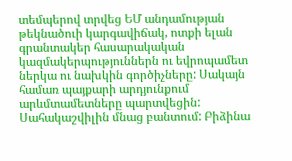տեմպերով տրվեց ԵՄ անդամության թեկնածուի կարգավիճակ, ոտքի ելան գրանտակեր հասարակական կազմակերպություններն ու եվրոպամետ ներկա ու նախկին գործիչները: Սակայն համառ պայքարի արդյունքում արևմտամետները պարտվեցին: Սահակաշվիլին մնաց բանտում: Բիձինա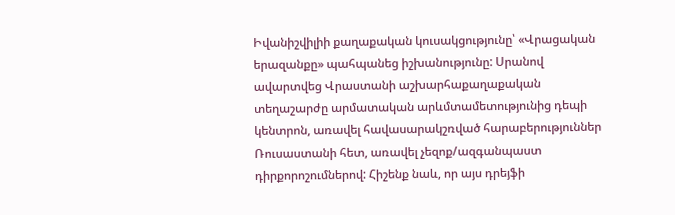Իվանիշվիլիի քաղաքական կուսակցությունը՝ «Վրացական երազանքը» պահպանեց իշխանությունը: Սրանով ավարտվեց Վրաստանի աշխարհաքաղաքական տեղաշարժը արմատական արևմտամետությունից դեպի կենտրոն, առավել հավասարակշռված հարաբերություններ Ռուսաստանի հետ, առավել չեզոք/ազգանպաստ դիրքորոշումներով: Հիշենք նաև, որ այս դրեյֆի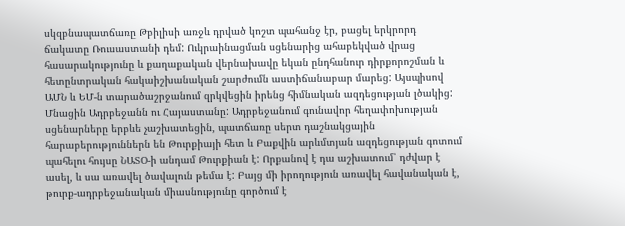սկզբնապատճառը Թբիլիսի առջև դրված կոշտ պահանջ էր, բացել երկրորդ ճակատը Ռուսաստանի դեմ: Ուկրաինացման սցենարից ահաբեկված վրաց հասարակությունը և քաղաքական վերնախավը եկան ընդհանուր դիրքորոշման և հետընտրական հակաիշխանական շարժումն աստիճանաբար մարեց: Այսպիսով ԱՄՆ և ԵՄ-ն տարածաշրջանում զրկվեցին իրենց հիմնական ազդեցության լծակից: Մնացին Ադրբեջանն ու Հայաստանը: Ադրբեջանում գունավոր հեղափոխության սցենարները երբևե չաշխատեցին, պատճառը սերտ դաշնակցային հարաբերություններն են Թուրքիայի հետ և Բաքվին արևմտյան ազդեցության գոտում պահելու հույսը ՆԱՏՕ-ի անդամ Թուրքիան է: Որքանով է դա աշխատում՝ դժվար է ասել, և սա առավել ծավալուն թեմա է: Բայց մի իրողություն առավել հավանական է, թուրք-ադրբեջանական միասնությունը գործում է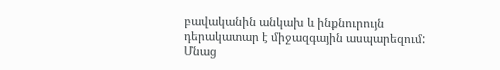բավականին անկախ և ինքնուրույն դերակատար է միջազգային ասպարեզում: Մնաց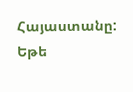Հայաստանը: Եթե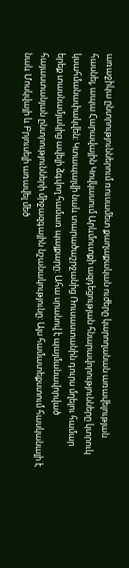առաջիկա ընտրություններում ռուսամետ քաղաքական ուժերը կարողանան առավելության հասնել, ապա Հարավային Կովկասում Արևմուտքի ազդեցության հնարավորությունները կտրուկ կսահմանափակվեն: Կտապալվի նաև տարածաշրջանից Ռուսաստանին դուրս մղելու համար երեք տասնամյակից ավելի ձգվող համառ պայքարը: Ահա սրանով է պայմանավորված հայաստանյան ընտրությունների միջազգային նշանակությունը: Այս համատեքստում հասկանալի է նաև Մոսկվայի և Բրյուսելի առավել մեծ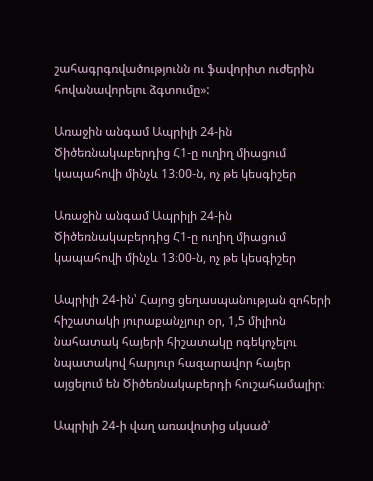շահագրգռվածությունն ու ֆավորիտ ուժերին հովանավորելու ձգտումը»:

Առաջին անգամ Ապրիլի 24-ին Ծիծեռնակաբերդից Հ1-ը ուղիղ միացում կապահովի մինչև 13։00-ն, ոչ թե կեսգիշեր

Առաջին անգամ Ապրիլի 24-ին Ծիծեռնակաբերդից Հ1-ը ուղիղ միացում կապահովի մինչև 13։00-ն, ոչ թե կեսգիշեր

Ապրիլի 24-ին՝ Հայոց ցեղասպանության զոհերի հիշատակի յուրաքանչյուր օր, 1,5 միլիոն նահատակ հայերի հիշատակը ոգեկոչելու նպատակով հարյուր հազարավոր հայեր այցելում են Ծիծեռնակաբերդի հուշահամալիր։

Ապրիլի 24-ի վաղ առավոտից սկսած՝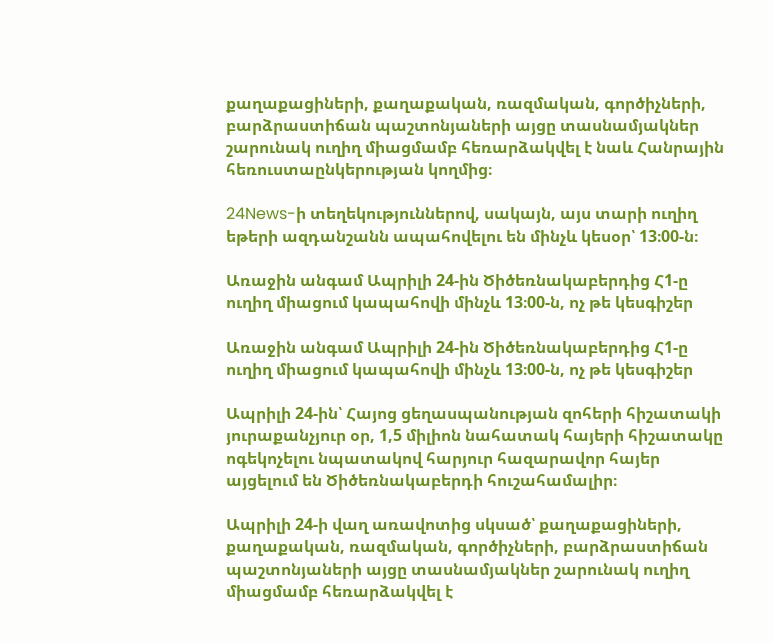քաղաքացիների, քաղաքական, ռազմական, գործիչների, բարձրաստիճան պաշտոնյաների այցը տասնամյակներ շարունակ ուղիղ միացմամբ հեռարձակվել է նաև Հանրային հեռուստաընկերության կողմից։

24News-ի տեղեկություններով, սակայն, այս տարի ուղիղ եթերի ազդանշանն ապահովելու են մինչև կեսօր՝ 13։00-ն։

Առաջին անգամ Ապրիլի 24-ին Ծիծեռնակաբերդից Հ1-ը ուղիղ միացում կապահովի մինչև 13։00-ն, ոչ թե կեսգիշեր

Առաջին անգամ Ապրիլի 24-ին Ծիծեռնակաբերդից Հ1-ը ուղիղ միացում կապահովի մինչև 13։00-ն, ոչ թե կեսգիշեր

Ապրիլի 24-ին՝ Հայոց ցեղասպանության զոհերի հիշատակի յուրաքանչյուր օր, 1,5 միլիոն նահատակ հայերի հիշատակը ոգեկոչելու նպատակով հարյուր հազարավոր հայեր այցելում են Ծիծեռնակաբերդի հուշահամալիր։

Ապրիլի 24-ի վաղ առավոտից սկսած՝ քաղաքացիների, քաղաքական, ռազմական, գործիչների, բարձրաստիճան պաշտոնյաների այցը տասնամյակներ շարունակ ուղիղ միացմամբ հեռարձակվել է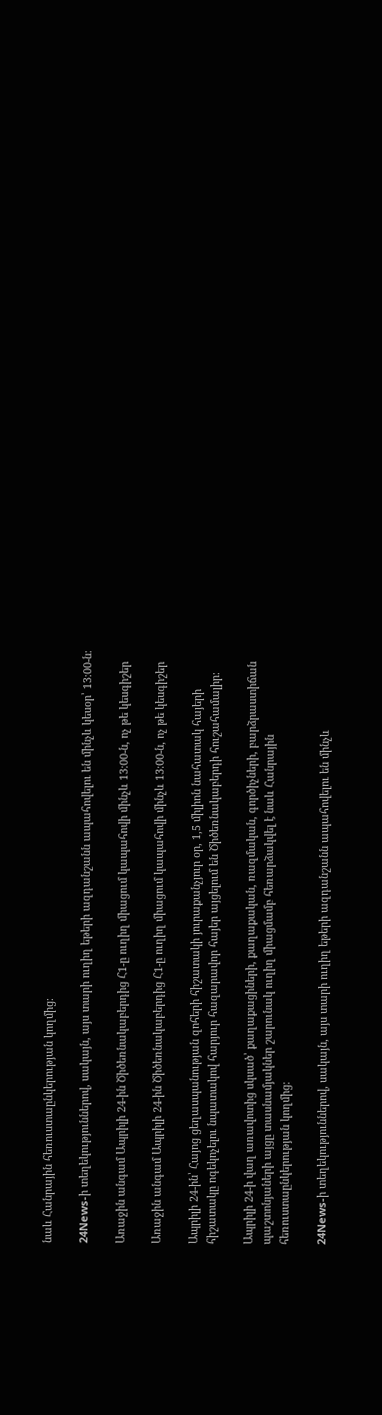նաև Հանրային հեռուստաընկերության կողմից։

24News-ի տեղեկություններով, սակայն, այս տարի ուղիղ եթերի ազդանշանն ապահովելու են մինչև կեսօր՝ 13։00-ն։

Առաջին անգամ Ապրիլի 24-ին Ծիծեռնակաբերդից Հ1-ը ուղիղ միացում կապահովի մինչև 13։00-ն, ոչ թե կեսգիշեր

Առաջին անգամ Ապրիլի 24-ին Ծիծեռնակաբերդից Հ1-ը ուղիղ միացում կապահովի մինչև 13։00-ն, ոչ թե կեսգիշեր

Ապրիլի 24-ին՝ Հայոց ցեղասպանության զոհերի հիշատակի յուրաքանչյուր օր, 1,5 միլիոն նահատակ հայերի հիշատակը ոգեկոչելու նպատակով հարյուր հազարավոր հայեր այցելում են Ծիծեռնակաբերդի հուշահամալիր։

Ապրիլի 24-ի վաղ առավոտից սկսած՝ քաղաքացիների, քաղաքական, ռազմական, գործիչների, բարձրաստիճան պաշտոնյաների այցը տասնամյակներ շարունակ ուղիղ միացմամբ հեռարձակվել է նաև Հանրային հեռուստաընկերության կողմից։

24News-ի տեղեկություններով, սակայն, այս տարի ուղիղ եթերի ազդանշանն ապահովելու են մինչև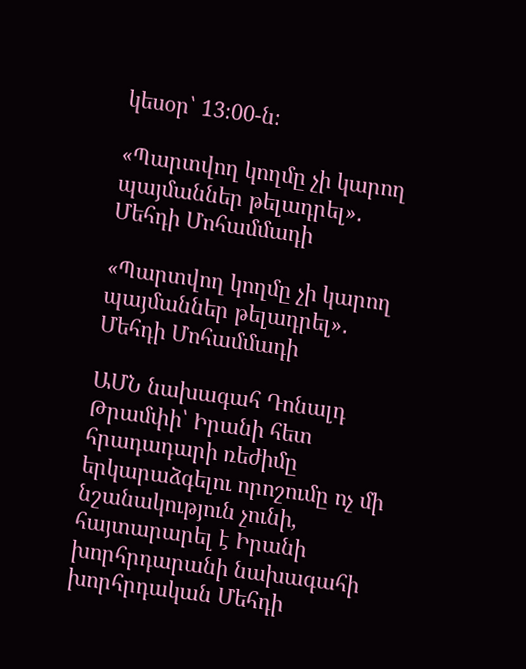կեսօր՝ 13։00-ն։

«Պարտվող կողմը չի կարող պայմաններ թելադրել»․ Մեհդի Մոհամմադի

«Պարտվող կողմը չի կարող պայմաններ թելադրել»․ Մեհդի Մոհամմադի

ԱՄՆ նախագահ Դոնալդ Թրամփի՝ Իրանի հետ հրադադարի ռեժիմը երկարաձգելու որոշումը ոչ մի նշանակություն չունի, հայտարարել է Իրանի խորհրդարանի նախագահի խորհրդական Մեհդի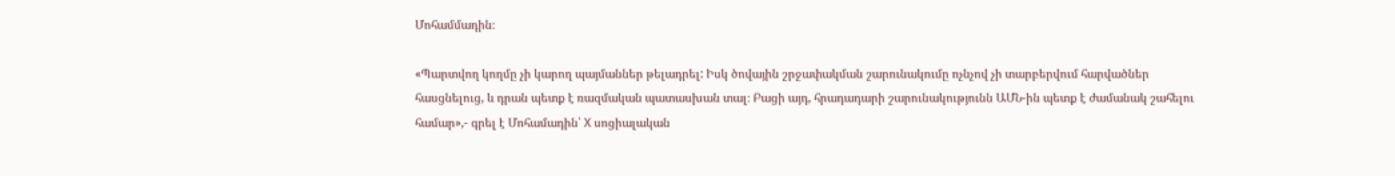Մոհամմադին։

«Պարտվող կողմը չի կարող պայմաններ թելադրել: Իսկ ծովային շրջափակման շարունակումը ոչնչով չի տարբերվում հարվածներ հասցնելուց, և դրան պետք է ռազմական պատասխան տալ։ Բացի այդ, հրադադարի շարունակությունն ԱՄՆ-ին պետք է ժամանակ շահելու համար»,- գրել է Մոհամադին՝ X սոցիալական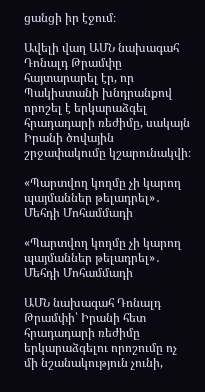ցանցի իր էջում։

Ավելի վաղ ԱՄՆ նախագահ Դոնալդ Թրամփը հայտարարել էր, որ Պակիստանի խնդրանքով որոշել է երկարաձգել հրադադարի ռեժիմը, սակայն Իրանի ծովային շրջափակումը կշարունակվի։

«Պարտվող կողմը չի կարող պայմաններ թելադրել»․ Մեհդի Մոհամմադի

«Պարտվող կողմը չի կարող պայմաններ թելադրել»․ Մեհդի Մոհամմադի

ԱՄՆ նախագահ Դոնալդ Թրամփի՝ Իրանի հետ հրադադարի ռեժիմը երկարաձգելու որոշումը ոչ մի նշանակություն չունի,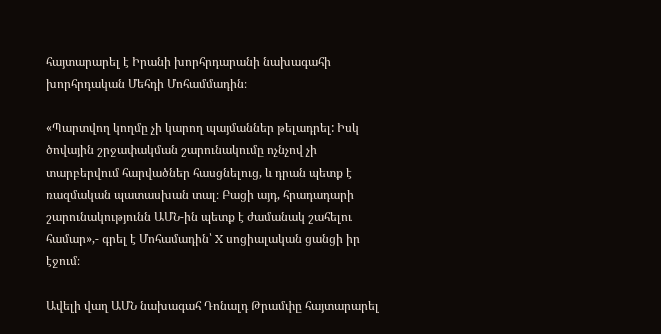հայտարարել է Իրանի խորհրդարանի նախագահի խորհրդական Մեհդի Մոհամմադին։

«Պարտվող կողմը չի կարող պայմաններ թելադրել: Իսկ ծովային շրջափակման շարունակումը ոչնչով չի տարբերվում հարվածներ հասցնելուց, և դրան պետք է ռազմական պատասխան տալ։ Բացի այդ, հրադադարի շարունակությունն ԱՄՆ-ին պետք է ժամանակ շահելու համար»,- գրել է Մոհամադին՝ X սոցիալական ցանցի իր էջում։

Ավելի վաղ ԱՄՆ նախագահ Դոնալդ Թրամփը հայտարարել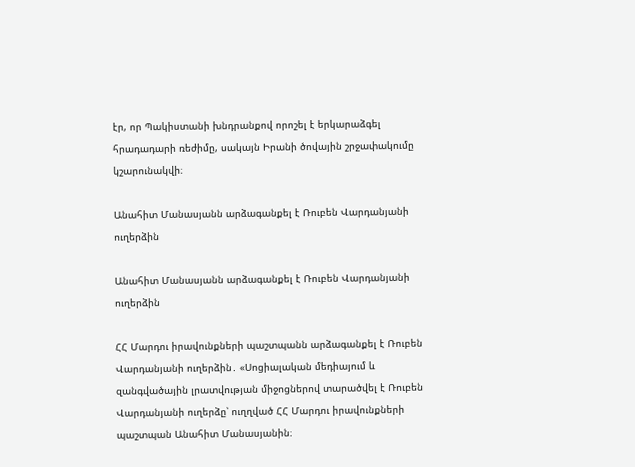էր, որ Պակիստանի խնդրանքով որոշել է երկարաձգել հրադադարի ռեժիմը, սակայն Իրանի ծովային շրջափակումը կշարունակվի։

Անահիտ Մանասյանն արձագանքել է Ռուբեն Վարդանյանի ուղերձին

Անահիտ Մանասյանն արձագանքել է Ռուբեն Վարդանյանի ուղերձին

ՀՀ Մարդու իրավունքների պաշտպանն արձագանքել է Ռուբեն Վարդանյանի ուղերձին․ «Սոցիալական մեդիայում և զանգվածային լրատվության միջոցներով տարածվել է Ռուբեն Վարդանյանի ուղերձը՝ ուղղված ՀՀ Մարդու իրավունքների պաշտպան Անահիտ Մանասյանին։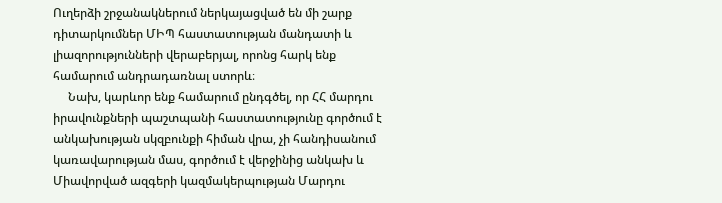Ուղերձի շրջանակներում ներկայացված են մի շարք դիտարկումներ ՄԻՊ հաստատության մանդատի և լիազորությունների վերաբերյալ, որոնց հարկ ենք համարում անդրադառնալ ստորև։
     Նախ, կարևոր ենք համարում ընդգծել, որ ՀՀ մարդու իրավունքների պաշտպանի հաստատությունը գործում է անկախության սկզբունքի հիման վրա, չի հանդիսանում կառավարության մաս, գործում է վերջինից անկախ և Միավորված ազգերի կազմակերպության Մարդու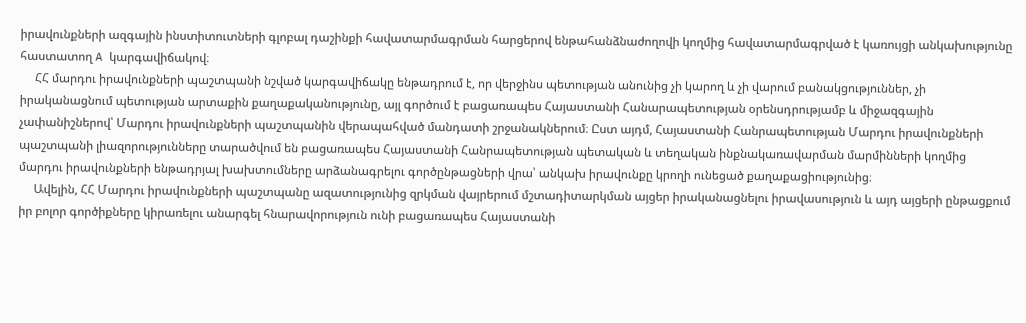իրավունքների ազգային ինստիտուտների գլոբալ դաշինքի հավատարմագրման հարցերով ենթահանձնաժողովի կողմից հավատարմագրված է կառույցի անկախությունը հաստատող A կարգավիճակով։
     ՀՀ մարդու իրավունքների պաշտպանի նշված կարգավիճակը ենթադրում է, որ վերջինս պետության անունից չի կարող և չի վարում բանակցություններ, չի իրականացնում պետության արտաքին քաղաքականությունը, այլ գործում է բացառապես Հայաստանի Հանարապետության օրենսդրությամբ և միջազգային չափանիշներով՝ Մարդու իրավունքների պաշտպանին վերապահված մանդատի շրջանակներում։ Ըստ այդմ, Հայաստանի Հանրապետության Մարդու իրավունքների պաշտպանի լիազորությունները տարածվում են բացառապես Հայաստանի Հանրապետության պետական և տեղական ինքնակառավարման մարմինների կողմից մարդու իրավունքների ենթադրյալ խախտումները արձանագրելու գործընթացների վրա՝ անկախ իրավունքը կրողի ունեցած քաղաքացիությունից։
     Ավելին, ՀՀ Մարդու իրավունքների պաշտպանը ազատությունից զրկման վայրերում մշտադիտարկման այցեր իրականացնելու իրավասություն և այդ այցերի ընթացքում իր բոլոր գործիքները կիրառելու անարգել հնարավորություն ունի բացառապես Հայաստանի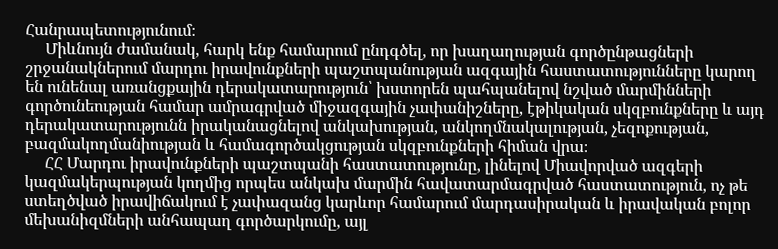Հանրապետությունում։
     Միևնույն ժամանակ, հարկ ենք համարում ընդգծել, որ խաղաղության գործընթացների շրջանակներում մարդու իրավունքների պաշտպանության ազգային հաստատությունները կարող են ունենալ առանցքային դերակատարություն՝ խստորեն պահպանելով նշված մարմինների գործունեության համար ամրագրված միջազգային չափանիշները, էթիկական սկզբունքները և այդ դերակատարությունն իրականացնելով անկախության, անկողմնակալության, չեզոքության, բազմակողմանիության և համագործակցության սկզբունքների հիման վրա։
     ՀՀ Մարդու իրավունքների պաշտպանի հաստատությունը, լինելով Միավորված ազգերի կազմակերպության կողմից որպես անկախ մարմին հավատարմագրված հաստատություն, ոչ թե ստեղծված իրավիճակում է չափազանց կարևոր համարում մարդասիրական և իրավական բոլոր մեխանիզմների անհապաղ գործարկումը, այլ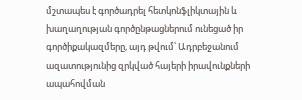մշտապես է գործադրել հետկոնֆլիկտային և խաղաղության գործընթացներում ունեցած իր գործիքակազմերը, այդ թվում՝ Ադրբեջանում ազատությունից զրկված հայերի իրավունքների ապահովման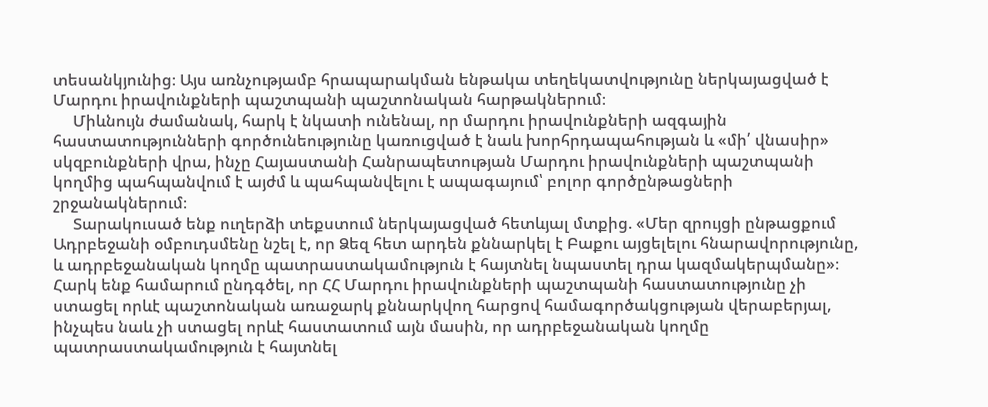տեսանկյունից։ Այս առնչությամբ հրապարակման ենթակա տեղեկատվությունը ներկայացված է Մարդու իրավունքների պաշտպանի պաշտոնական հարթակներում։
     Միևնույն ժամանակ, հարկ է նկատի ունենալ, որ մարդու իրավունքների ազգային հաստատությունների գործունեությունը կառուցված է նաև խորհրդապահության և «մի՛ վնասիր» սկզբունքների վրա, ինչը Հայաստանի Հանրապետության Մարդու իրավունքների պաշտպանի կողմից պահպանվում է այժմ և պահպանվելու է ապագայում՝ բոլոր գործընթացների շրջանակներում։
     Տարակուսած ենք ուղերձի տեքստում ներկայացված հետևյալ մտքից. «Մեր զրույցի ընթացքում Ադրբեջանի օմբուդսմենը նշել է, որ Ձեզ հետ արդեն քննարկել է Բաքու այցելելու հնարավորությունը, և ադրբեջանական կողմը պատրաստակամություն է հայտնել նպաստել դրա կազմակերպմանը»։ Հարկ ենք համարում ընդգծել, որ ՀՀ Մարդու իրավունքների պաշտպանի հաստատությունը չի ստացել որևէ պաշտոնական առաջարկ քննարկվող հարցով համագործակցության վերաբերյալ, ինչպես նաև չի ստացել որևէ հաստատում այն մասին, որ ադրբեջանական կողմը պատրաստակամություն է հայտնել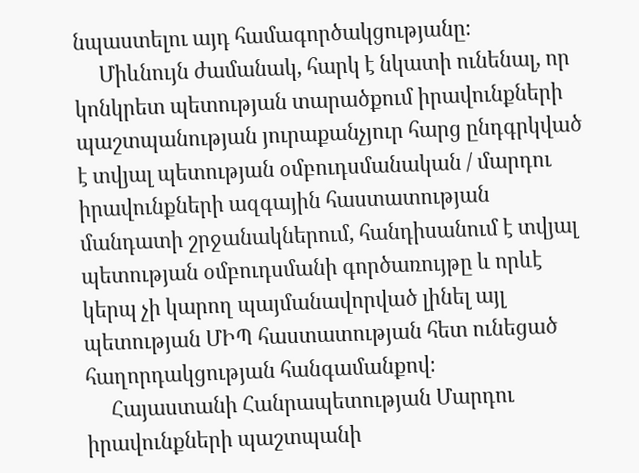նպաստելու այդ համագործակցությանը։
     Միևնույն ժամանակ, հարկ է նկատի ունենալ, որ կոնկրետ պետության տարածքում իրավունքների պաշտպանության յուրաքանչյուր հարց ընդգրկված է տվյալ պետության օմբուդսմանական / մարդու իրավունքների ազգային հաստատության մանդատի շրջանակներում, հանդիսանում է տվյալ պետության օմբուդսմանի գործառույթը և որևէ կերպ չի կարող պայմանավորված լինել այլ պետության ՄԻՊ հաստատության հետ ունեցած հաղորդակցության հանգամանքով։
     Հայաստանի Հանրապետության Մարդու իրավունքների պաշտպանի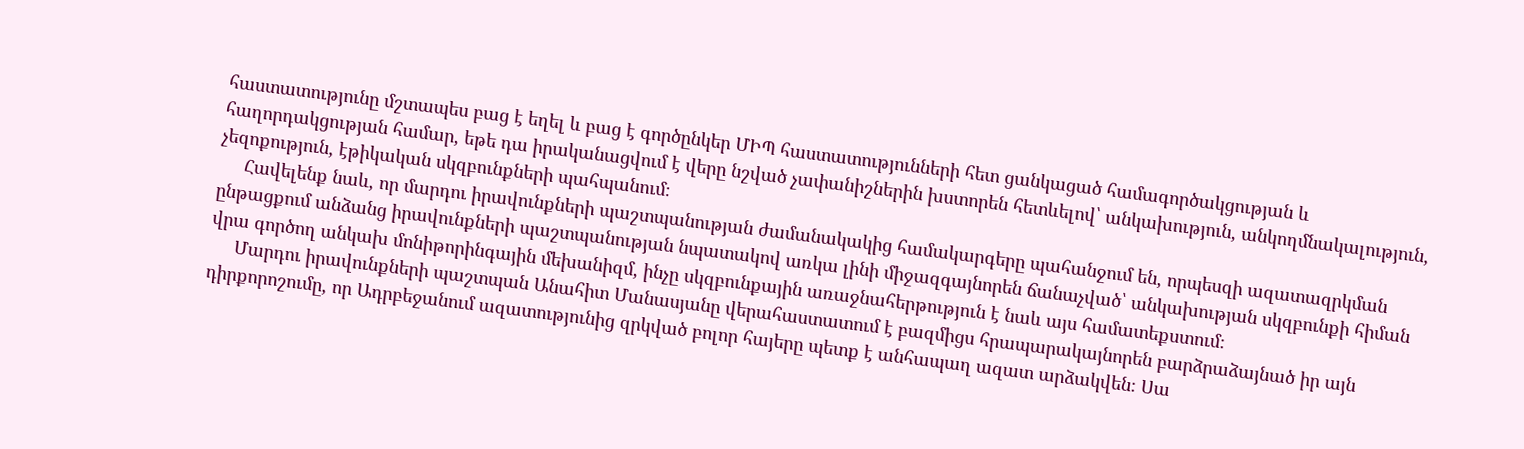հաստատությունը մշտապես բաց է եղել և բաց է գործընկեր ՄԻՊ հաստատությունների հետ ցանկացած համագործակցության և հաղորդակցության համար, եթե դա իրականացվում է վերը նշված չափանիշներին խստորեն հետևելով՝ անկախություն, անկողմնակալություն, չեզոքություն, էթիկական սկզբունքների պահպանում։
     Հավելենք նաև, որ մարդու իրավունքների պաշտպանության ժամանակակից համակարգերը պահանջում են, որպեսզի ազատազրկման ընթացքում անձանց իրավունքների պաշտպանության նպատակով առկա լինի միջազգայնորեն ճանաչված՝ անկախության սկզբունքի հիման վրա գործող անկախ մոնիթորինգային մեխանիզմ, ինչը սկզբունքային առաջնահերթություն է նաև այս համատեքստում։
     Մարդու իրավունքների պաշտպան Անահիտ Մանասյանը վերահաստատում է բազմիցս հրապարակայնորեն բարձրաձայնած իր այն դիրքորոշումը, որ Ադրբեջանում ազատությունից զրկված բոլոր հայերը պետք է անհապաղ ազատ արձակվեն։ Սա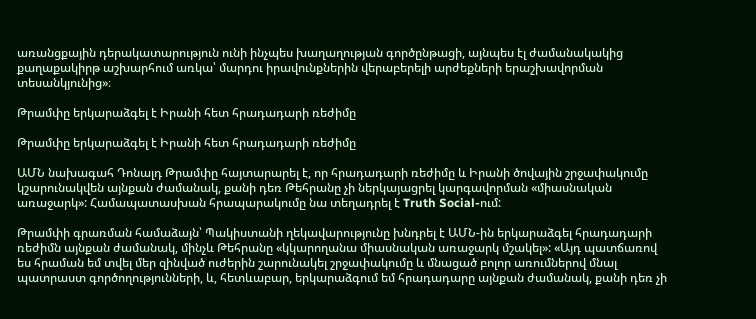առանցքային դերակատարություն ունի ինչպես խաղաղության գործընթացի, այնպես էլ ժամանակակից քաղաքակիրթ աշխարհում առկա՝ մարդու իրավունքներին վերաբերելի արժեքների երաշխավորման տեսանկյունից»։

Թրամփը երկարաձգել է Իրանի հետ հրադադարի ռեժիմը

Թրամփը երկարաձգել է Իրանի հետ հրադադարի ռեժիմը

ԱՄՆ նախագահ Դոնալդ Թրամփը հայտարարել է, որ հրադադարի ռեժիմը և Իրանի ծովային շրջափակումը կշարունակվեն այնքան ժամանակ, քանի դեռ Թեհրանը չի ներկայացրել կարգավորման «միասնական առաջարկ»: Համապատասխան հրապարակումը նա տեղադրել է Truth Social-ում:

Թրամփի գրառման համաձայն՝ Պակիստանի ղեկավարությունը խնդրել է ԱՄՆ-ին երկարաձգել հրադադարի ռեժիմն այնքան ժամանակ, մինչև Թեհրանը «կկարողանա միասնական առաջարկ մշակել»: «Այդ պատճառով ես հրաման եմ տվել մեր զինված ուժերին շարունակել շրջափակումը և մնացած բոլոր առումներով մնալ պատրաստ գործողությունների, և, հետևաբար, երկարաձգում եմ հրադադարը այնքան ժամանակ, քանի դեռ չի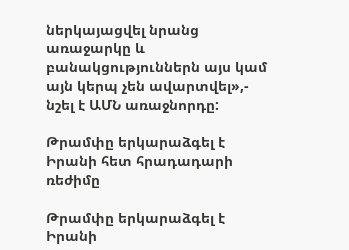ներկայացվել նրանց առաջարկը և բանակցություններն այս կամ այն կերպ չեն ավարտվել»,- նշել է ԱՄՆ առաջնորդը:

Թրամփը երկարաձգել է Իրանի հետ հրադադարի ռեժիմը

Թրամփը երկարաձգել է Իրանի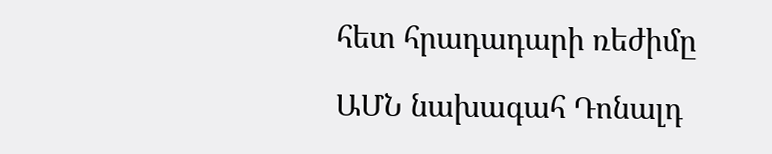հետ հրադադարի ռեժիմը

ԱՄՆ նախագահ Դոնալդ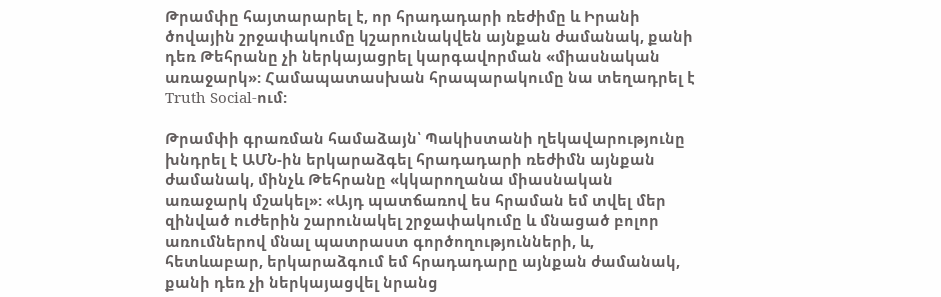Թրամփը հայտարարել է, որ հրադադարի ռեժիմը և Իրանի ծովային շրջափակումը կշարունակվեն այնքան ժամանակ, քանի դեռ Թեհրանը չի ներկայացրել կարգավորման «միասնական առաջարկ»: Համապատասխան հրապարակումը նա տեղադրել է Truth Social-ում:

Թրամփի գրառման համաձայն՝ Պակիստանի ղեկավարությունը խնդրել է ԱՄՆ-ին երկարաձգել հրադադարի ռեժիմն այնքան ժամանակ, մինչև Թեհրանը «կկարողանա միասնական առաջարկ մշակել»: «Այդ պատճառով ես հրաման եմ տվել մեր զինված ուժերին շարունակել շրջափակումը և մնացած բոլոր առումներով մնալ պատրաստ գործողությունների, և, հետևաբար, երկարաձգում եմ հրադադարը այնքան ժամանակ, քանի դեռ չի ներկայացվել նրանց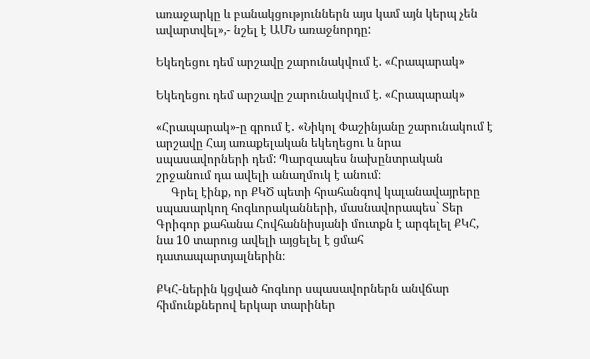առաջարկը և բանակցություններն այս կամ այն կերպ չեն ավարտվել»,- նշել է ԱՄՆ առաջնորդը:

Եկեղեցու դեմ արշավը շարունակվում է. «Հրապարակ»

Եկեղեցու դեմ արշավը շարունակվում է. «Հրապարակ»

«Հրապարակ»-ը գրում է․ «Նիկոլ Փաշինյանը շարունակում է արշավը Հայ առաքելական եկեղեցու և նրա սպասավորների դեմ: Պարզապես նախընտրական շրջանում դա ավելի անաղմուկ է անում։
     Գրել էինք, որ ՔԿԾ պետի հրահանգով կալանավայրերը սպասարկող հոգևորականների, մասնավորապես` Տեր Գրիգոր քահանա Հովհաննիսյանի մուտքն է արգելել ՔԿՀ, նա 10 տարուց ավելի այցելել է ցմահ դատապարտյալներին։

ՔԿՀ-ներին կցված հոգևոր սպասավորներն անվճար հիմունքներով երկար տարիներ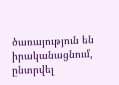ծառայություն են իրականացնում, ընտրվել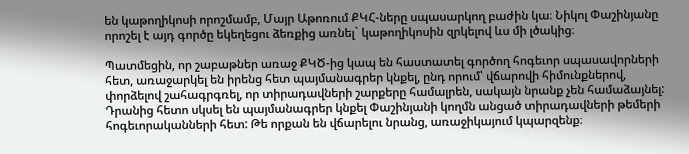են կաթողիկոսի որոշմամբ, Մայր Աթոռում ՔԿՀ-ները սպասարկող բաժին կա։ Նիկոլ Փաշինյանը որոշել է այդ գործը եկեղեցու ձեռքից առնել` կաթողիկոսին զրկելով ևս մի լծակից։

Պատմեցին, որ շաբաթներ առաջ ՔԿԾ-ից կապ են հաստատել գործող հոգեւոր սպասավորների հետ, առաջարկել են իրենց հետ պայմանագրեր կնքել, ընդ որում՝ վճարովի հիմունքներով, փորձելով շահագրգռել, որ տիրադավների շարքերը համալրեն, սակայն նրանք չեն համաձայնել: Դրանից հետո սկսել են պայմանագրեր կնքել Փաշինյանի կողմն անցած տիրադավների թեմերի հոգեւորականների հետ: Թե որքան են վճարելու նրանց, առաջիկայում կպարզենք։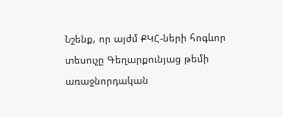Նշենք, որ այժմ ՔԿՀ-ների հոգևոր տեսուչը Գեղարքունյաց թեմի առաջնորդական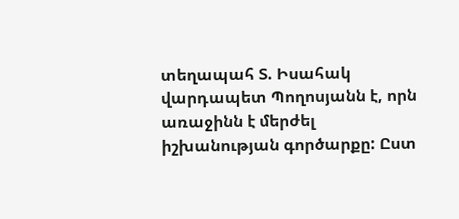տեղապահ Տ. Իսահակ վարդապետ Պողոսյանն է, որն առաջինն է մերժել իշխանության գործարքը: Ըստ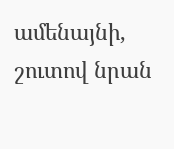ամենայնի, շուտով նրան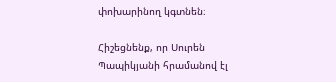փոխարինող կգտնեն։

Հիշեցնենք, որ Սուրեն Պապիկյանի հրամանով էլ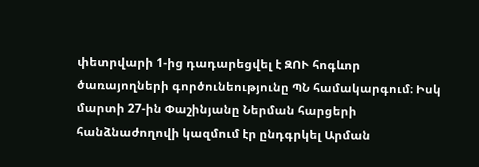փետրվարի 1-ից դադարեցվել է ԶՈՒ հոգևոր ծառայողների գործունեությունը ՊՆ համակարգում։ Իսկ մարտի 27-ին Փաշինյանը Ներման հարցերի հանձնաժողովի կազմում էր ընդգրկել Արման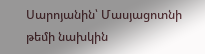Սարոյանին՝ Մասյացոտնի թեմի նախկին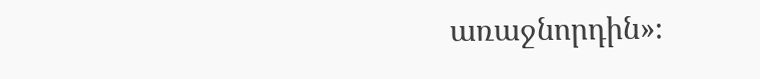առաջնորդին»։